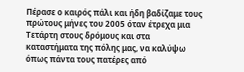Πέρασε ο καιρός πάλι και ήδη βαδίζαμε τους πρώτους μήνες του 2005 όταν έτρεχα μια Τετάρτη στους δρόμους και στα καταστήματα της πόλης μας, να καλύψω όπως πάντα τους πατέρες από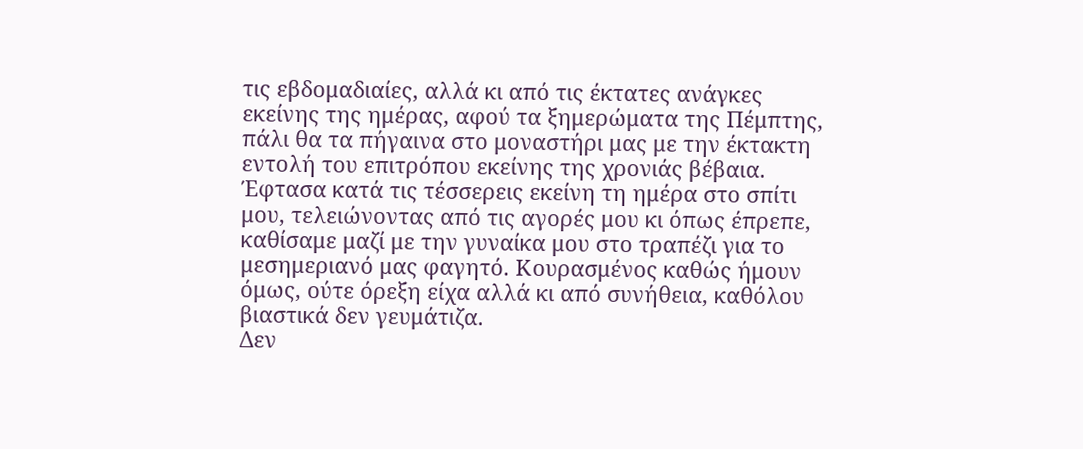τις εβδομαδιαίες, αλλά κι από τις έκτατες ανάγκες εκείνης της ημέρας, αφού τα ξημερώματα της Πέμπτης, πάλι θα τα πήγαινα στο μοναστήρι μας με την έκτακτη εντολή του επιτρόπου εκείνης της χρονιάς βέβαια.
Έφτασα κατά τις τέσσερεις εκείνη τη ημέρα στο σπίτι μου, τελειώνοντας από τις αγορές μου κι όπως έπρεπε, καθίσαμε μαζί με την γυναίκα μου στο τραπέζι για το μεσημεριανό μας φαγητό. Κουρασμένος καθώς ήμουν όμως, ούτε όρεξη είχα αλλά κι από συνήθεια, καθόλου βιαστικά δεν γευμάτιζα.
Δεν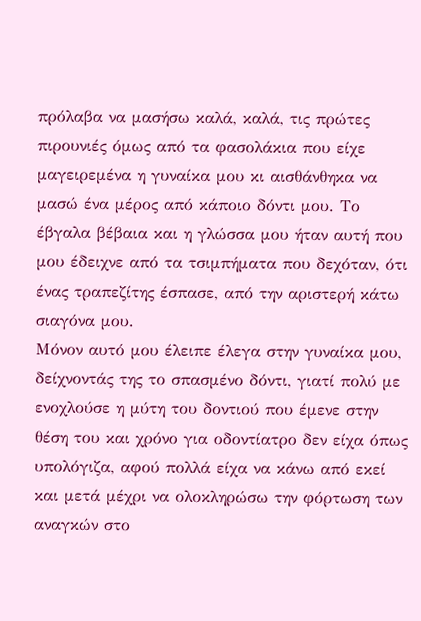πρόλαβα να μασήσω καλά, καλά, τις πρώτες πιρουνιές όμως από τα φασολάκια που είχε μαγειρεμένα η γυναίκα μου κι αισθάνθηκα να μασώ ένα μέρος από κάποιο δόντι μου. Το έβγαλα βέβαια και η γλώσσα μου ήταν αυτή που μου έδειχνε από τα τσιμπήματα που δεχόταν, ότι ένας τραπεζίτης έσπασε, από την αριστερή κάτω σιαγόνα μου.
Μόνον αυτό μου έλειπε έλεγα στην γυναίκα μου, δείχνοντάς της το σπασμένο δόντι, γιατί πολύ με ενοχλούσε η μύτη του δοντιού που έμενε στην θέση του και χρόνο για οδοντίατρο δεν είχα όπως υπολόγιζα, αφού πολλά είχα να κάνω από εκεί και μετά μέχρι να ολοκληρώσω την φόρτωση των αναγκών στο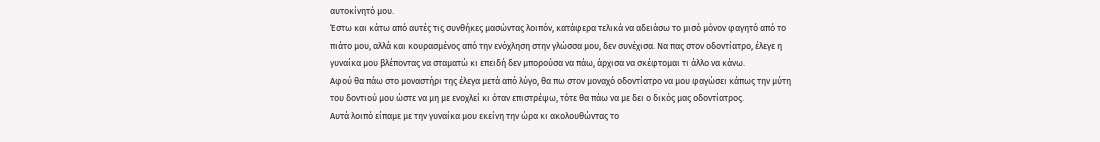αυτοκίνητό μου.
Έστω και κάτω από αυτές τις συνθήκες μασώντας λοιπόν, κατάφερα τελικά να αδειάσω το μισό μόνον φαγητό από το πιάτο μου, αλλά και κουρασμένος από την ενόχληση στην γλώσσα μου, δεν συνέχισα. Να πας στον οδοντίατρο, έλεγε η γυναίκα μου βλέποντας να σταματώ κι επειδή δεν μπορούσα να πάω, άρχισα να σκέφτομαι τι άλλο να κάνω.
Αφού θα πάω στο μοναστήρι της έλεγα μετά από λύγο, θα πω στον μοναχό οδοντίατρο να μου φαγώσει κάπως την μύτη του δοντιού μου ώστε να μη με ενοχλεί κι όταν επιστρέψω, τότε θα πάω να με δει ο δικός μας οδοντίατρος.
Αυτά λοιπό είπαμε με την γυναίκα μου εκείνη την ώρα κι ακολουθώντας το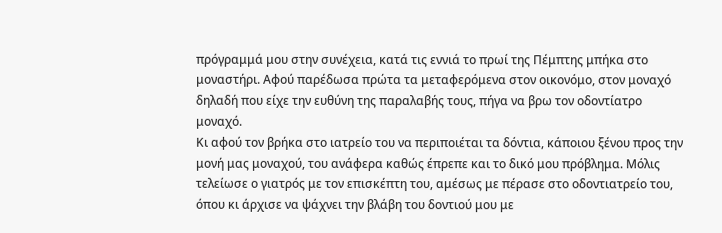πρόγραμμά μου στην συνέχεια, κατά τις εννιά το πρωί της Πέμπτης μπήκα στο μοναστήρι. Αφού παρέδωσα πρώτα τα μεταφερόμενα στον οικονόμο, στον μοναχό δηλαδή που είχε την ευθύνη της παραλαβής τους, πήγα να βρω τον οδοντίατρο μοναχό.
Κι αφού τον βρήκα στο ιατρείο του να περιποιέται τα δόντια, κάποιου ξένου προς την μονή μας μοναχού, του ανάφερα καθώς έπρεπε και το δικό μου πρόβλημα. Μόλις τελείωσε ο γιατρός με τον επισκέπτη του, αμέσως με πέρασε στο οδοντιατρείο του, όπου κι άρχισε να ψάχνει την βλάβη του δοντιού μου με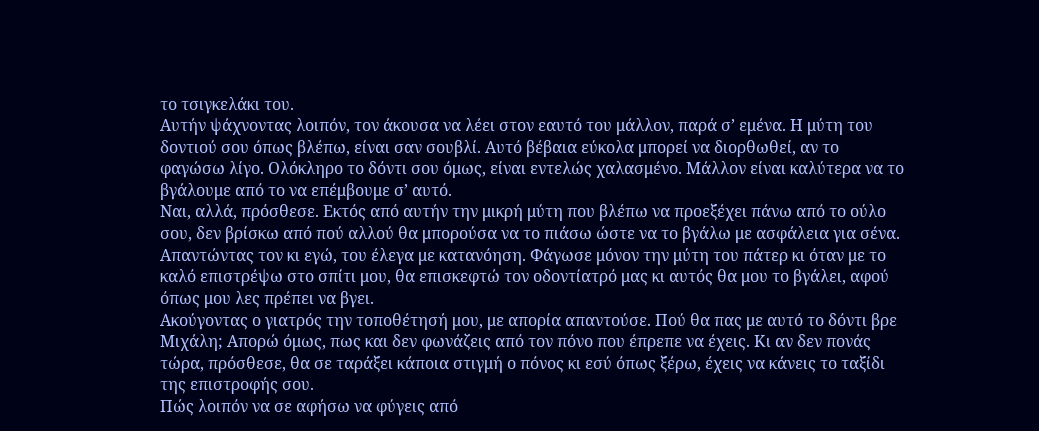το τσιγκελάκι του.
Αυτήν ψάχνοντας λοιπόν, τον άκουσα να λέει στον εαυτό του μάλλον, παρά σ’ εμένα. Η μύτη του δοντιού σου όπως βλέπω, είναι σαν σουβλί. Αυτό βέβαια εύκολα μπορεί να διορθωθεί, αν το φαγώσω λίγο. Ολόκληρο το δόντι σου όμως, είναι εντελώς χαλασμένο. Μάλλον είναι καλύτερα να το βγάλουμε από το να επέμβουμε σ’ αυτό.
Ναι, αλλά, πρόσθεσε. Εκτός από αυτήν την μικρή μύτη που βλέπω να προεξέχει πάνω από το ούλο σου, δεν βρίσκω από πού αλλού θα μπορούσα να το πιάσω ώστε να το βγάλω με ασφάλεια για σένα.
Απαντώντας τον κι εγώ, του έλεγα με κατανόηση. Φάγωσε μόνον την μύτη του πάτερ κι όταν με το καλό επιστρέψω στο σπίτι μου, θα επισκεφτώ τον οδοντίατρό μας κι αυτός θα μου το βγάλει, αφού όπως μου λες πρέπει να βγει.
Ακούγοντας ο γιατρός την τοποθέτησή μου, με απορία απαντούσε. Πού θα πας με αυτό το δόντι βρε Μιχάλη; Απορώ όμως, πως και δεν φωνάζεις από τον πόνο που έπρεπε να έχεις. Κι αν δεν πονάς τώρα, πρόσθεσε, θα σε ταράξει κάποια στιγμή ο πόνος κι εσύ όπως ξέρω, έχεις να κάνεις το ταξίδι της επιστροφής σου.
Πώς λοιπόν να σε αφήσω να φύγεις από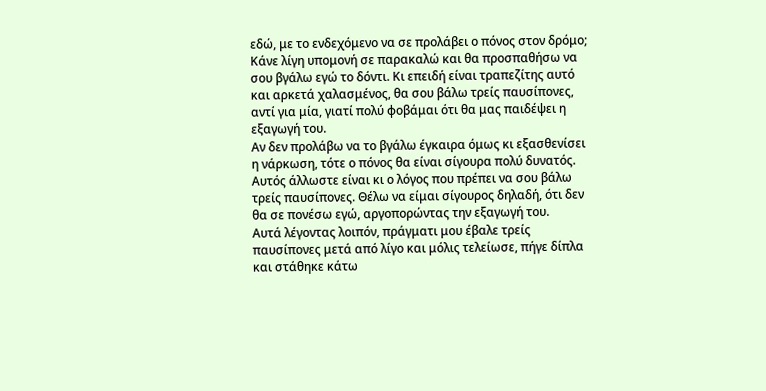εδώ, με το ενδεχόμενο να σε προλάβει ο πόνος στον δρόμο; Κάνε λίγη υπομονή σε παρακαλώ και θα προσπαθήσω να σου βγάλω εγώ το δόντι. Κι επειδή είναι τραπεζίτης αυτό και αρκετά χαλασμένος, θα σου βάλω τρείς παυσίπονες, αντί για μία, γιατί πολύ φοβάμαι ότι θα μας παιδέψει η εξαγωγή του.
Αν δεν προλάβω να το βγάλω έγκαιρα όμως κι εξασθενίσει η νάρκωση, τότε ο πόνος θα είναι σίγουρα πολύ δυνατός. Αυτός άλλωστε είναι κι ο λόγος που πρέπει να σου βάλω τρείς παυσίπονες. Θέλω να είμαι σίγουρος δηλαδή, ότι δεν θα σε πονέσω εγώ, αργοπορώντας την εξαγωγή του.
Αυτά λέγοντας λοιπόν, πράγματι μου έβαλε τρείς παυσίπονες μετά από λίγο και μόλις τελείωσε, πήγε δίπλα και στάθηκε κάτω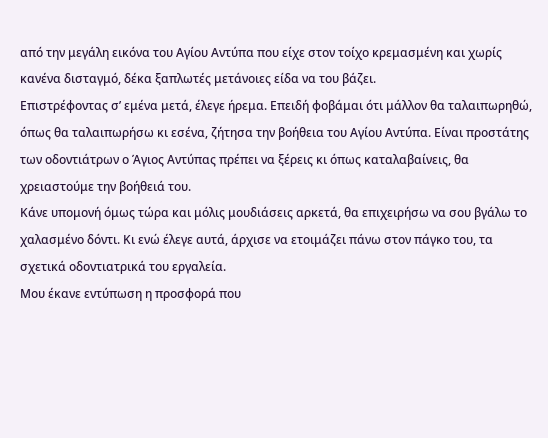από την μεγάλη εικόνα του Αγίου Αντύπα που είχε στον τοίχο κρεμασμένη και χωρίς κανένα δισταγμό, δέκα ξαπλωτές μετάνοιες είδα να του βάζει.
Επιστρέφοντας σ’ εμένα μετά, έλεγε ήρεμα. Επειδή φοβάμαι ότι μάλλον θα ταλαιπωρηθώ, όπως θα ταλαιπωρήσω κι εσένα, ζήτησα την βοήθεια του Αγίου Αντύπα. Είναι προστάτης των οδοντιάτρων ο Άγιος Αντύπας πρέπει να ξέρεις κι όπως καταλαβαίνεις, θα χρειαστούμε την βοήθειά του.
Κάνε υπομονή όμως τώρα και μόλις μουδιάσεις αρκετά, θα επιχειρήσω να σου βγάλω το χαλασμένο δόντι. Κι ενώ έλεγε αυτά, άρχισε να ετοιμάζει πάνω στον πάγκο του, τα σχετικά οδοντιατρικά του εργαλεία.
Μου έκανε εντύπωση η προσφορά που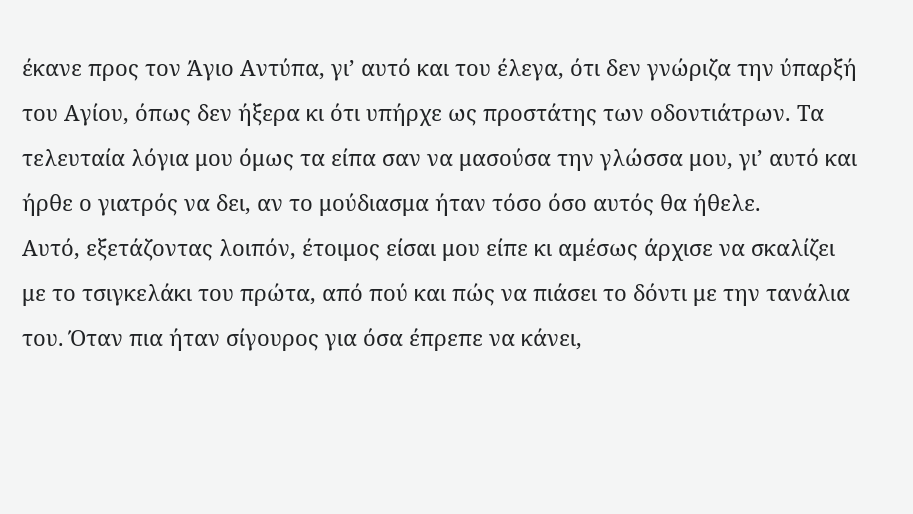έκανε προς τον Άγιο Αντύπα, γι’ αυτό και του έλεγα, ότι δεν γνώριζα την ύπαρξή του Αγίου, όπως δεν ήξερα κι ότι υπήρχε ως προστάτης των οδοντιάτρων. Τα τελευταία λόγια μου όμως τα είπα σαν να μασούσα την γλώσσα μου, γι’ αυτό και ήρθε ο γιατρός να δει, αν το μούδιασμα ήταν τόσο όσο αυτός θα ήθελε.
Αυτό, εξετάζοντας λοιπόν, έτοιμος είσαι μου είπε κι αμέσως άρχισε να σκαλίζει με το τσιγκελάκι του πρώτα, από πού και πώς να πιάσει το δόντι με την τανάλια του. Όταν πια ήταν σίγουρος για όσα έπρεπε να κάνει,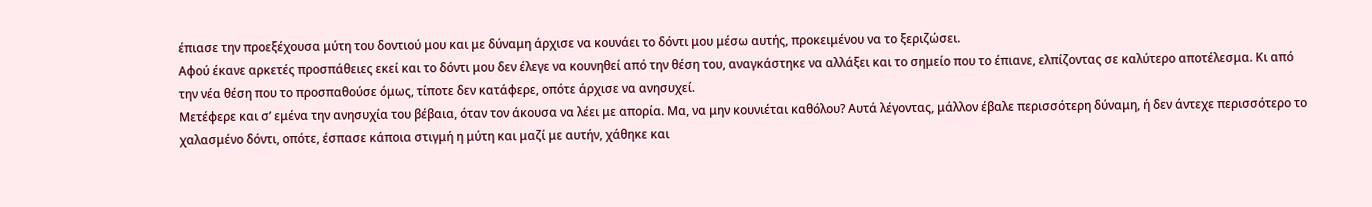έπιασε την προεξέχουσα μύτη του δοντιού μου και με δύναμη άρχισε να κουνάει το δόντι μου μέσω αυτής, προκειμένου να το ξεριζώσει.
Αφού έκανε αρκετές προσπάθειες εκεί και το δόντι μου δεν έλεγε να κουνηθεί από την θέση του, αναγκάστηκε να αλλάξει και το σημείο που το έπιανε, ελπίζοντας σε καλύτερο αποτέλεσμα. Κι από την νέα θέση που το προσπαθούσε όμως, τίποτε δεν κατάφερε, οπότε άρχισε να ανησυχεί.
Μετέφερε και σ’ εμένα την ανησυχία του βέβαια, όταν τον άκουσα να λέει με απορία. Μα, να μην κουνιέται καθόλου? Αυτά λέγοντας, μάλλον έβαλε περισσότερη δύναμη, ή δεν άντεχε περισσότερο το χαλασμένο δόντι, οπότε, έσπασε κάποια στιγμή η μύτη και μαζί με αυτήν, χάθηκε και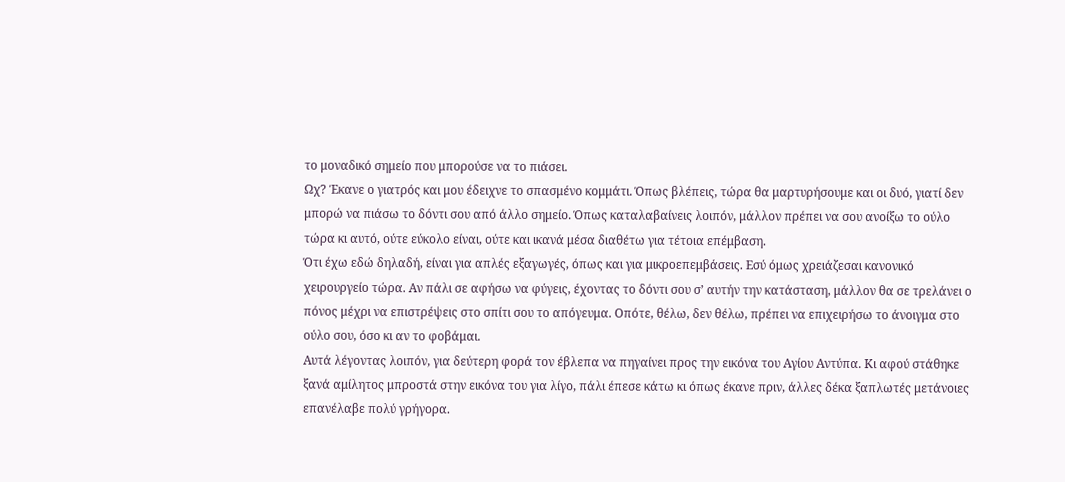το μοναδικό σημείο που μπορούσε να το πιάσει.
Ωχ? Έκανε ο γιατρός και μου έδειχνε το σπασμένο κομμάτι. Όπως βλέπεις, τώρα θα μαρτυρήσουμε και οι δυό, γιατί δεν μπορώ να πιάσω το δόντι σου από άλλο σημείο. Όπως καταλαβαίνεις λοιπόν, μάλλον πρέπει να σου ανοίξω το ούλο τώρα κι αυτό, ούτε εύκολο είναι, ούτε και ικανά μέσα διαθέτω για τέτοια επέμβαση.
Ότι έχω εδώ δηλαδή, είναι για απλές εξαγωγές, όπως και για μικροεπεμβάσεις. Εσύ όμως χρειάζεσαι κανονικό χειρουργείο τώρα. Αν πάλι σε αφήσω να φύγεις, έχοντας το δόντι σου σ’ αυτήν την κατάσταση, μάλλον θα σε τρελάνει ο πόνος μέχρι να επιστρέψεις στο σπίτι σου το απόγευμα. Οπότε, θέλω, δεν θέλω, πρέπει να επιχειρήσω το άνοιγμα στο ούλο σου, όσο κι αν το φοβάμαι.
Αυτά λέγοντας λοιπόν, για δεύτερη φορά τον έβλεπα να πηγαίνει προς την εικόνα του Αγίου Αντύπα. Κι αφού στάθηκε ξανά αμίλητος μπροστά στην εικόνα του για λίγο, πάλι έπεσε κάτω κι όπως έκανε πριν, άλλες δέκα ξαπλωτές μετάνοιες επανέλαβε πολύ γρήγορα.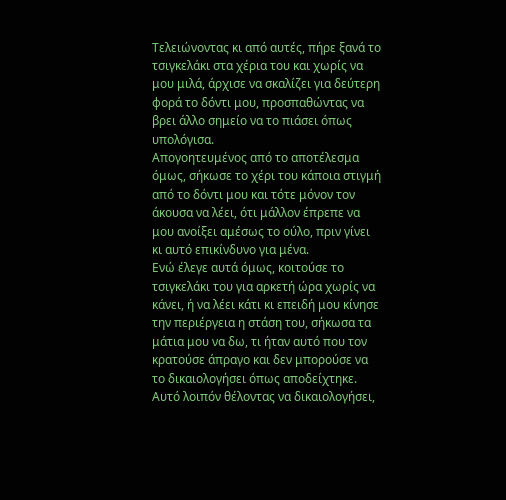Τελειώνοντας κι από αυτές, πήρε ξανά το τσιγκελάκι στα χέρια του και χωρίς να μου μιλά, άρχισε να σκαλίζει για δεύτερη φορά το δόντι μου, προσπαθώντας να βρει άλλο σημείο να το πιάσει όπως υπολόγισα.
Απογοητευμένος από το αποτέλεσμα όμως, σήκωσε το χέρι του κάποια στιγμή από το δόντι μου και τότε μόνον τον άκουσα να λέει, ότι μάλλον έπρεπε να μου ανοίξει αμέσως το ούλο, πριν γίνει κι αυτό επικίνδυνο για μένα.
Ενώ έλεγε αυτά όμως, κοιτούσε το τσιγκελάκι του για αρκετή ώρα χωρίς να κάνει, ή να λέει κάτι κι επειδή μου κίνησε την περιέργεια η στάση του, σήκωσα τα μάτια μου να δω, τι ήταν αυτό που τον κρατούσε άπραγο και δεν μπορούσε να το δικαιολογήσει όπως αποδείχτηκε.
Αυτό λοιπόν θέλοντας να δικαιολογήσει,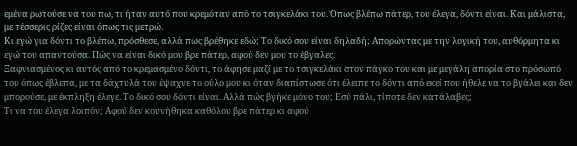εμένα ρωτούσε να του πω, τι ήταν αυτό που κρεμόταν από το τσιγκελάκι του. Όπως βλέπω πάτερ, του έλεγα, δόντι είναι. Και μάλιστα, με τέσσερις ρίζες είναι όπως τις μετρώ.
Κι εγώ για δόντι το βλέπω, πρόσθεσε, αλλά πως βρέθηκε εδώ; Το δικό σου είναι δηλαδή; Απορώντας με την λογική του, αυθόρμητα κι εγώ του απαντούσα. Πώς να είναι δικό μου βρε πάτερ, αφού δεν μου το έβγαλες.
Ξαφνιασμένος κι αυτός από το κρεμασμένο δόντι, το άφησε μαζί με το τσιγκελάκι στον πάγκο του και με μεγάλη απορία στο πρόσωπό του όπως έβλεπα, με τα δάχτυλά του έψαχνε το ούλο μου κι όταν διαπίστωσε ότι έλειπε το δόντι από εκεί που ήθελε να το βγάλει και δεν μπορούσε, με έκπληξη έλεγε. Το δικό σου δόντι είναι. Αλλά πώς βγήκε μόνο του; Εσύ πάλι, τίποτε δεν κατάλαβες;
Τι να του έλεγα λοιπόν; Αφού δεν κουνήθηκα καθόλου βρε πάτερ κι αφού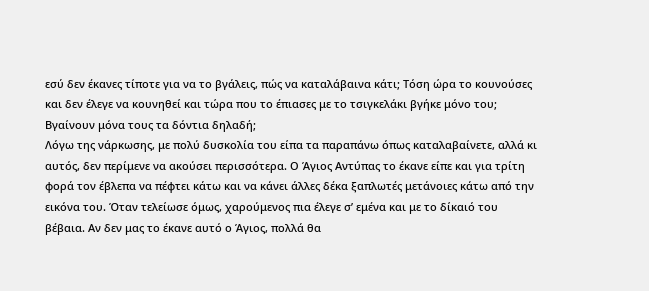εσύ δεν έκανες τίποτε για να το βγάλεις, πώς να καταλάβαινα κάτι; Τόση ώρα το κουνούσες και δεν έλεγε να κουνηθεί και τώρα που το έπιασες με το τσιγκελάκι βγήκε μόνο του; Βγαίνουν μόνα τους τα δόντια δηλαδή;
Λόγω της νάρκωσης, με πολύ δυσκολία του είπα τα παραπάνω όπως καταλαβαίνετε, αλλά κι αυτός, δεν περίμενε να ακούσει περισσότερα. Ο Άγιος Αντύπας το έκανε είπε και για τρίτη φορά τον έβλεπα να πέφτει κάτω και να κάνει άλλες δέκα ξαπλωτές μετάνοιες κάτω από την εικόνα του. Όταν τελείωσε όμως, χαρούμενος πια έλεγε σ’ εμένα και με το δίκαιό του βέβαια. Αν δεν μας το έκανε αυτό ο Άγιος, πολλά θα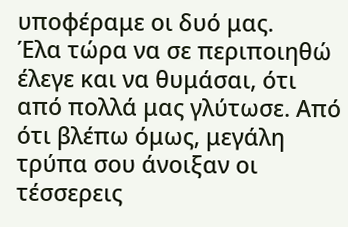υποφέραμε οι δυό μας.
Έλα τώρα να σε περιποιηθώ έλεγε και να θυμάσαι, ότι από πολλά μας γλύτωσε. Από ότι βλέπω όμως, μεγάλη τρύπα σου άνοιξαν οι τέσσερεις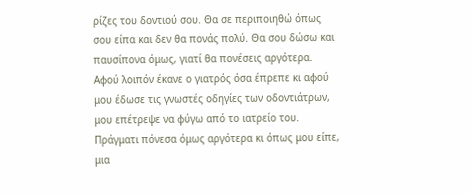ρίζες του δοντιού σου. Θα σε περιποιηθώ όπως σου είπα και δεν θα πονάς πολύ. Θα σου δώσω και παυσίπονα όμως, γιατί θα πονέσεις αργότερα.
Αφού λοιπόν έκανε ο γιατρός όσα έπρεπε κι αφού μου έδωσε τις γνωστές οδηγίες των οδοντιάτρων, μου επέτρεψε να φύγω από το ιατρείο του. Πράγματι πόνεσα όμως αργότερα κι όπως μου είπε, μια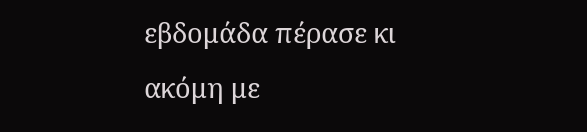εβδομάδα πέρασε κι ακόμη με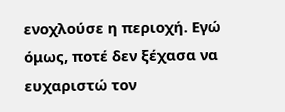ενοχλούσε η περιοχή. Εγώ όμως, ποτέ δεν ξέχασα να ευχαριστώ τον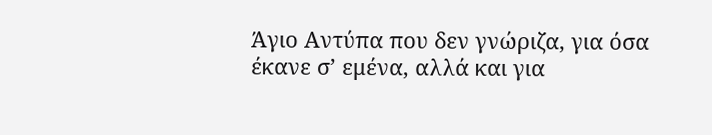Άγιο Αντύπα που δεν γνώριζα, για όσα έκανε σ’ εμένα, αλλά και για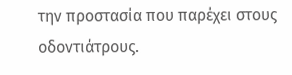την προστασία που παρέχει στους οδοντιάτρους.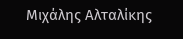Μιχάλης Αλταλίκης